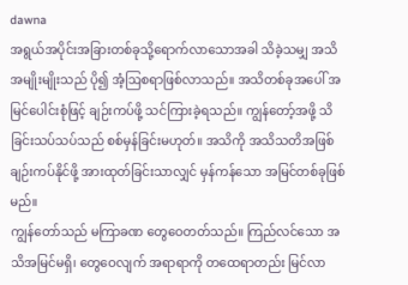dawna
အရွယ်အပိုင်းအခြားတစ်ခုသို့ရောက်လာသောအခါ သိခဲ့သမျှ အသိအမျိုးမျိုးသည် ပို၍ အံ့ဩစရာဖြစ်လာသည်။ အသိတစ်ခုအပေါ် အမြင်ပေါင်းစုံဖြင့် ချဉ်းကပ်ဖို့ သင်ကြားခဲ့ရသည်။ ကျွန်တော့်အဖို့ သိခြင်းသပ်သပ်သည် စစ်မှန်ခြင်းမဟုတ်။ အသိကို အသိသတိအဖြစ် ချဉ်းကပ်နိုင်ဖို့ အားထုတ်ခြင်းသာလျှင် မှန်ကန်သော အမြင်တစ်ခုဖြစ်မည်။
ကျွန်တော်သည် မကြာခဏ တွေဝေတတ်သည်။ ကြည်လင်သော အသိအမြင်မရှိ၊ တွေဝေလျက် အရာရာကို တထေရာတည်း မြင်လာ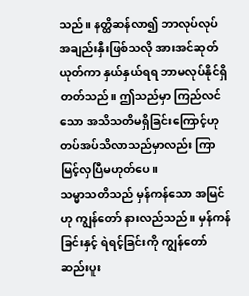သည်။ နတ္ထိဆန်လာ၍ ဘာလုပ်လုပ် အချည်းနှီးဖြစ်သလို အားအင်ဆုတ်ယုတ်ကာ နှယ်နှယ်ရရ ဘာမလုပ်နိုင်ရှိတတ်သည်။ ဤသည်မှာ ကြည်လင်သော အသိသတိမရှိခြင်းကြောင့်ဟု တပ်အပ်သိလာသည်မှာလည်း ကြာမြင့်လှပြီမဟုတ်ပေ။
သမ္မာသတိသည် မှန်ကန်သော အမြင်ဟု ကျွန်တော် နားလည်သည်။ မှန်ကန်ခြင်းနှင့် ရဲရင့်ခြင်းကို ကျွန်တော် ဆည်းပူး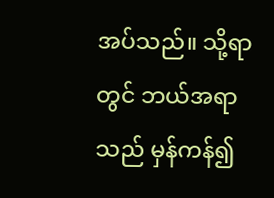အပ်သည်။ သို့ရာတွင် ဘယ်အရာသည် မှန်ကန်၍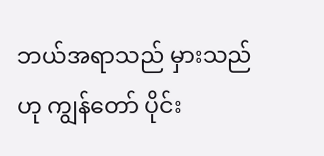ဘယ်အရာသည် မှားသည်ဟု ကျွန်တော် ပိုင်း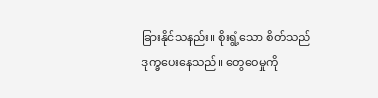ခြားနိုင်သနည်း။ စိုးရွံ့သော စိတ်သည် ဒုက္ခပေးနေသည်။ တွေဝေမှုကို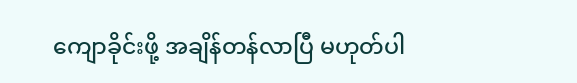ကျောခိုင်းဖို့ အချိန်တန်လာပြီ မဟုတ်ပါ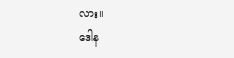လား။
ဒေါန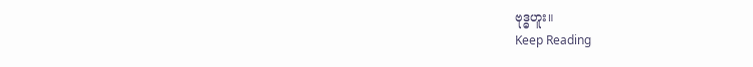ဗုဒ္ဓဟူး။
Keep Reading